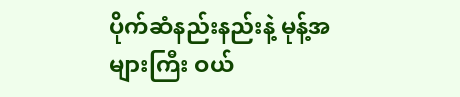ပိုက်ဆံနည်းနည်းနဲ့ မုန့်အများကြီး ဝယ်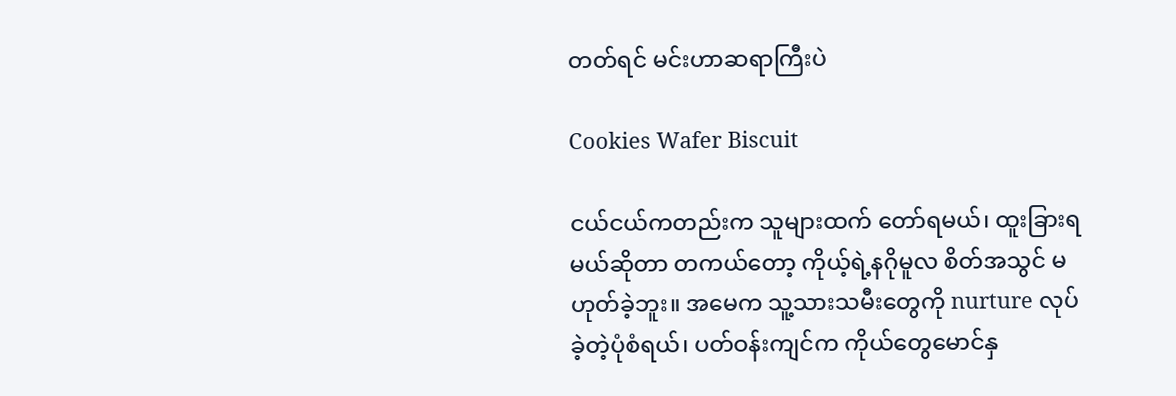တတ်ရင် မင်းဟာဆရာကြီးပဲ

Cookies Wafer Biscuit

ငယ်ငယ်ကတည်းက သူများထက် တော်ရမယ်၊ ထူးခြားရမယ်ဆိုတာ တကယ်တော့ ကိုယ့်ရဲ့နဂိုမူလ စိတ်အသွင် မဟုတ်ခဲ့ဘူး။ အမေက သူ့သားသမီးတွေကို nurture လုပ်ခဲ့တဲ့ပုံစံရယ်၊ ပတ်ဝန်းကျင်က ကိုယ်တွေမောင်နှ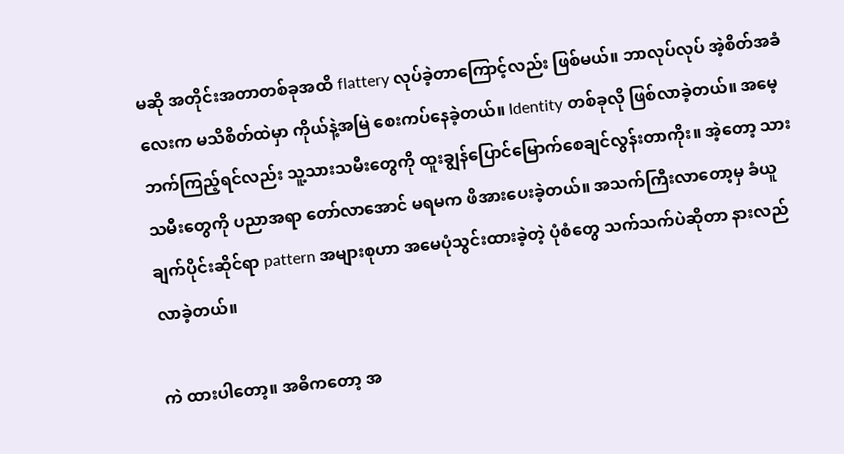မဆို အတိုင်းအတာတစ်ခုအထိ flattery လုပ်ခဲ့တာကြောင့်လည်း ဖြစ်မယ်။ ဘာလုပ်လုပ် အဲ့စိတ်အခံလေးက မသိစိတ်ထဲမှာ ကိုယ်နဲ့အမြဲ စေးကပ်နေခဲ့တယ်။ Identity တစ်ခုလို ဖြစ်လာခဲ့တယ်။ အမေ့ဘက်ကြည့်ရင်လည်း သူ့သားသမီးတွေကို ထူးချွန်ပြောင်မြောက်စေချင်လွန်းတာကိုး။ အဲ့တော့ သားသမီးတွေကို ပညာအရာ တော်လာအောင် မရမက ဖိအားပေးခဲ့တယ်။ အသက်ကြီးလာတော့မှ ခံယူချက်ပိုင်းဆိုင်ရာ pattern အများစုဟာ အမေပုံသွင်းထားခဲ့တဲ့ ပုံစံတွေ သက်သက်ပဲဆိုတာ နားလည်လာခဲ့တယ်။

ကဲ ထားပါတော့။ အဓိကတော့ အ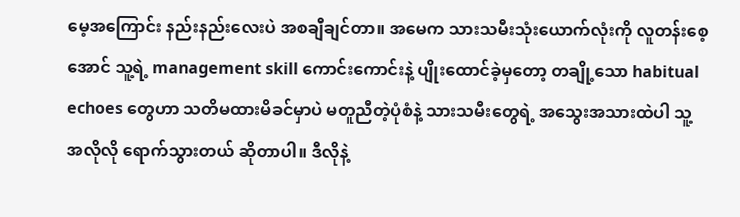မေ့အကြောင်း နည်းနည်းလေးပဲ အစချီချင်တာ။ အမေက သားသမီးသုံးယောက်လုံးကို လူတန်းစေ့အောင် သူ့ရဲ့ management skill ကောင်းကောင်းနဲ့ ပျိုးထောင်ခဲ့မှတော့ တချို့သော habitual echoes တွေဟာ သတိမထားမိခင်မှာပဲ မတူညီတဲ့ပုံစံနဲ့ သားသမီးတွေရဲ့ အသွေးအသားထဲပါ သူ့အလိုလို ရောက်သွားတယ် ဆိုတာပါ။ ဒီလိုနဲ့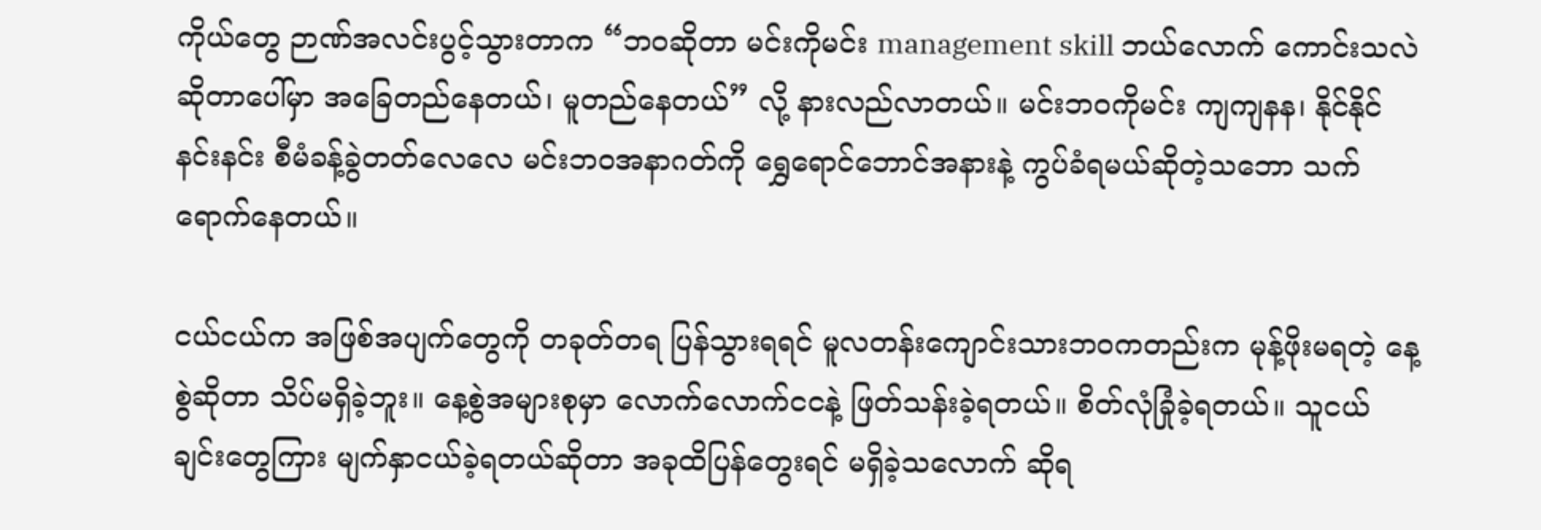ကိုယ်တွေ ဉာဏ်အလင်းပွင့်သွားတာက “ဘဝဆိုတာ မင်းကိုမင်း management skill ဘယ်လောက် ကောင်းသလဲဆိုတာပေါ်မှာ အခြေတည်နေတယ်၊ မူတည်နေတယ်” လို့ နားလည်လာတယ်။ မင်းဘဝကိုမင်း ကျကျနန၊ နိုင်နိုင်နင်းနင်း စီမံခန့်ခွဲတတ်လေလေ မင်းဘဝအနာဂတ်ကို ရွှေရောင်ဘောင်အနားနဲ့ ကွပ်ခံရမယ်ဆိုတဲ့သဘော သက်ရောက်နေတယ်။

ငယ်ငယ်က အဖြစ်အပျက်တွေကို တခုတ်တရ ပြန်သွားရရင် မူလတန်းကျောင်းသားဘဝကတည်းက မုန့်ဖိုးမရတဲ့ နေ့စွဲဆိုတာ သိပ်မရှိခဲ့ဘူး။ နေ့စွဲအများစုမှာ လောက်လောက်ငငနဲ့ ဖြတ်သန်းခဲ့ရတယ်။ စိတ်လုံခြုံခဲ့ရတယ်။ သူငယ်ချင်းတွေကြား မျက်နှာငယ်ခဲ့ရတယ်ဆိုတာ အခုထိပြန်တွေးရင် မရှိခဲ့သလောက် ဆိုရ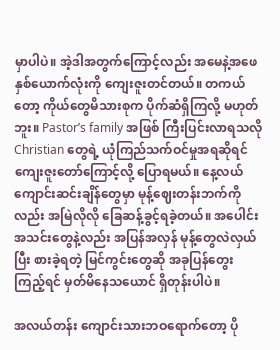မှာပါပဲ။ အဲ့ဒါအတွက်ကြောင့်လည်း အမေနဲ့အဖေ နှစ်ယောက်လုံးကို ကျေးဇူးတင်တယ်။ တကယ်တော့ ကိုယ်တွေမိသားစုက ပိုက်ဆံရှိကြလို့ မဟုတ်ဘူး။ Pastor’s family အဖြစ် ကြီးပြင်းလာရသလို Christian တွေရဲ့ ယုံကြည်သက်ဝင်မှုအရဆိုရင် ကျေးဇူးတော်ကြောင့်လို့ ပြောရမယ်။ နေ့လယ် ကျောင်းဆင်းချိန်တွေမှာ မုန့်ဈေးတန်းဘက်ကိုလည်း အမြဲလိုလို ခြေဆန့်ခွင့်ရခဲ့တယ်။ အပေါင်းအသင်းတွေနဲ့လည်း အပြန်အလှန် မုန့်တွေလဲလှယ်ပြီး စားခဲ့ရတဲ့ မြင်ကွင်းတွေဆို အခုပြန်တွေးကြည့်ရင် မှတ်မိနေသယောင် ရှိတုန်းပါပဲ။

အလယ်တန်း ကျောင်းသားဘဝရောက်တော့ ပို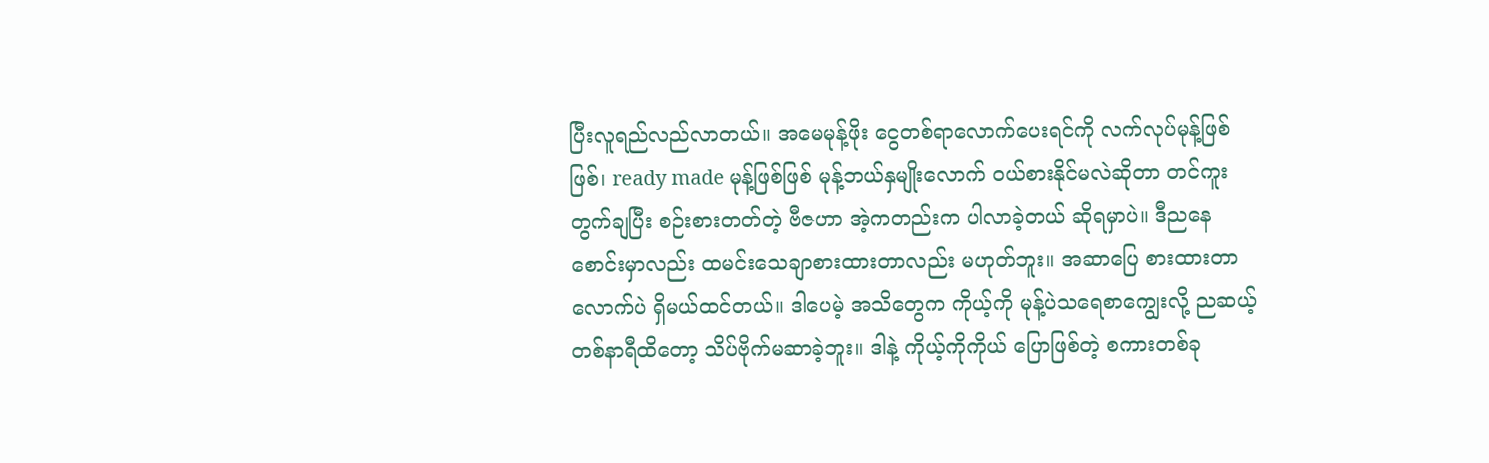ပြီးလူရည်လည်လာတယ်။ အမေမုန့်ဖိုး ငွေတစ်ရာလောက်ပေးရင်ကို လက်လုပ်မုန့်ဖြစ်ဖြစ်၊ ready made မုန့်ဖြစ်ဖြစ် မုန့်ဘယ်နှမျိုးလောက် ဝယ်စားနိုင်မလဲဆိုတာ တင်ကူးတွက်ချပြီး စဉ်းစားတတ်တဲ့ ဗီဇဟာ အဲ့ကတည်းက ပါလာခဲ့တယ် ဆိုရမှာပဲ။ ဒီညနေစောင်းမှာလည်း ထမင်းသေချာစားထားတာလည်း မဟုတ်ဘူး။ အဆာပြေ စားထားတာလောက်ပဲ ရှိမယ်ထင်တယ်။ ဒါပေမဲ့ အသိတွေက ကိုယ့်ကို မုန့်ပဲသရေစာကျွေးလို့ ညဆယ့်တစ်နာရီထိတော့ သိပ်ဗိုက်မဆာခဲ့ဘူး။ ဒါနဲ့ ကိုယ့်ကိုကိုယ် ပြောဖြစ်တဲ့ စကားတစ်ခု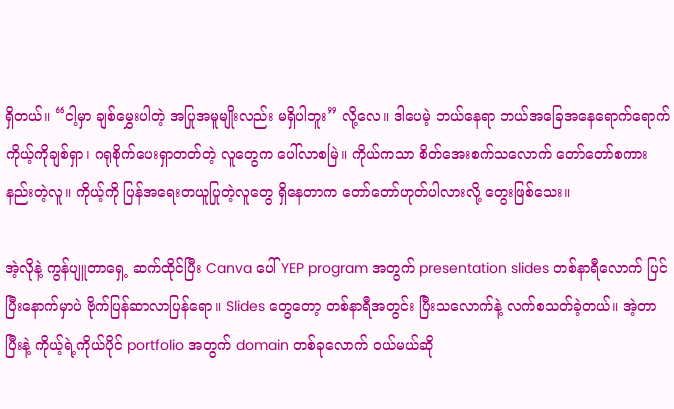ရှိတယ်။ “ငါ့မှာ ချစ်မွှေးပါတဲ့ အပြုအမူမျိုးလည်း မရှိပါဘူး” လို့လေ။ ဒါပေမဲ့ ဘယ်နေရာ ဘယ်အခြေအနေရောက်ရောက် ကိုယ့်ကိုချစ်ရှာ၊ ဂရုစိုက်ပေးရှာတတ်တဲ့ လူတွေက ပေါ်လာစမြဲ။ ကိုယ်ကသာ စိတ်အေးစက်သလောက် တော်တော်စကားနည်းတဲ့လူ။ ကိုယ့်ကို ပြန်အရေးတယူပြုတဲ့လူတွေ ရှိနေတာက တော်တော်ဟုတ်ပါလားလို့ တွေးဖြစ်သေး။

အဲ့လိုနဲ့ ကွန်ပျူတာရှေ့ ဆက်ထိုင်ပြီး Canva ပေါ် YEP program အတွက် presentation slides တစ်နာရီလောက် ပြင်ပြီးနောက်မှာပဲ ဗိုက်ပြန်ဆာလာပြန်ရော။ Slides တွေတော့ တစ်နာရီအတွင်း ပြီးသလောက်နဲ့ လက်စသတ်ခဲ့တယ်။ အဲ့တာပြီးနဲ့ ကိုယ့်ရဲ့ကိုယ်ပိုင် portfolio အတွက် domain တစ်ခုလောက် ဝယ်မယ်ဆို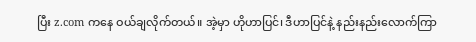ပြီး z.com ကနေ ဝယ်ချလိုက်တယ်။ အဲ့မှာ ဟိုဟာပြင်၊ ဒီဟာပြင်နဲ့ နည်းနည်းလောက်ကြာ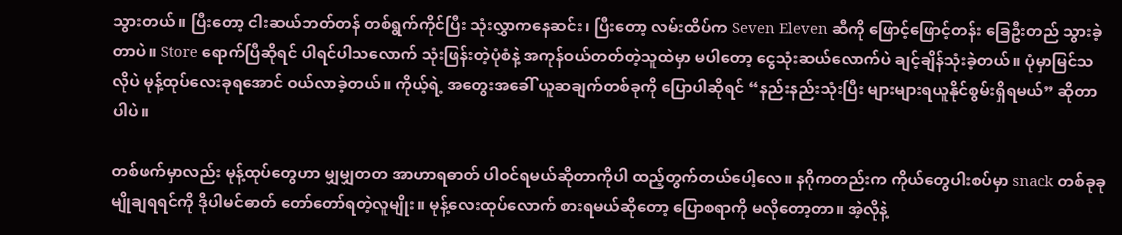သွားတယ်။ ပြီးတော့ ငါးဆယ်ဘတ်တန် တစ်ရွက်ကိုင်ပြီး သုံးလွှာကနေဆင်း၊ ပြီးတော့ လမ်းထိပ်က Seven Eleven ဆီကို ဖြောင့်ဖြောင့်တန်း ခြေဦးတည် သွားခဲ့တာပဲ။ Store ရောက်ပြီဆိုရင် ပါရင်ပါသလောက် သုံးဖြန်းတဲ့ပုံစံနဲ့ အကုန်ဝယ်တတ်တဲ့သူထဲမှာ မပါတော့ ငွေသုံးဆယ်လောက်ပဲ ချင့်ချိန်သုံးခဲ့တယ်။ ပုံမှာမြင်သလိုပဲ မုန့်ထုပ်လေးခုရအောင် ဝယ်လာခဲ့တယ်။ ကိုယ့်ရဲ့ အတွေးအခေါ် ယူဆချက်တစ်ခုကို ပြောပါဆိုရင် “နည်းနည်းသုံးပြီး များများရယူနိုင်စွမ်းရှိရမယ်” ဆိုတာပါပဲ။

တစ်ဖက်မှာလည်း မုန့်ထုပ်တွေဟာ မျှမျှတတ အာဟာရဓာတ် ပါဝင်ရမယ်ဆိုတာကိုပါ ထည့်တွက်တယ်ပေါ့လေ။ နဂိုကတည်းက ကိုယ်တွေပါးစပ်မှာ snack တစ်ခုခု မျိုချရရင်ကို ဒိုပါမင်ဓာတ် တော်တော်ရတဲ့လူမျိုး။ မုန့်လေးထုပ်လောက် စားရမယ်ဆိုတော့ ပြောစရာကို မလိုတော့တာ။ အဲ့လိုနဲ့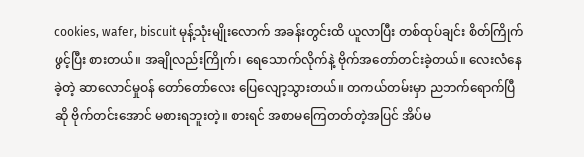cookies, wafer, biscuit မုန့်သုံးမျိုးလောက် အခန်းတွင်းထိ ယူလာပြီး တစ်ထုပ်ချင်း စိတ်ကြိုက်ဖွင့်ပြီး စားတယ်။ အချိုလည်းကြိုက်၊ ရေသောက်လိုက်နဲ့ ဗိုက်အတော်တင်းခဲ့တယ်။ လေးလံနေခဲ့တဲ့ ဆာလောင်မှုဝန် တော်တော်လေး ပြေလျော့သွားတယ်။ တကယ်တမ်းမှာ ညဘက်ရောက်ပြီဆို ဗိုက်တင်းအောင် မစားရဘူးတဲ့။ စားရင် အစာမကြေတတ်တဲ့အပြင် အိပ်မ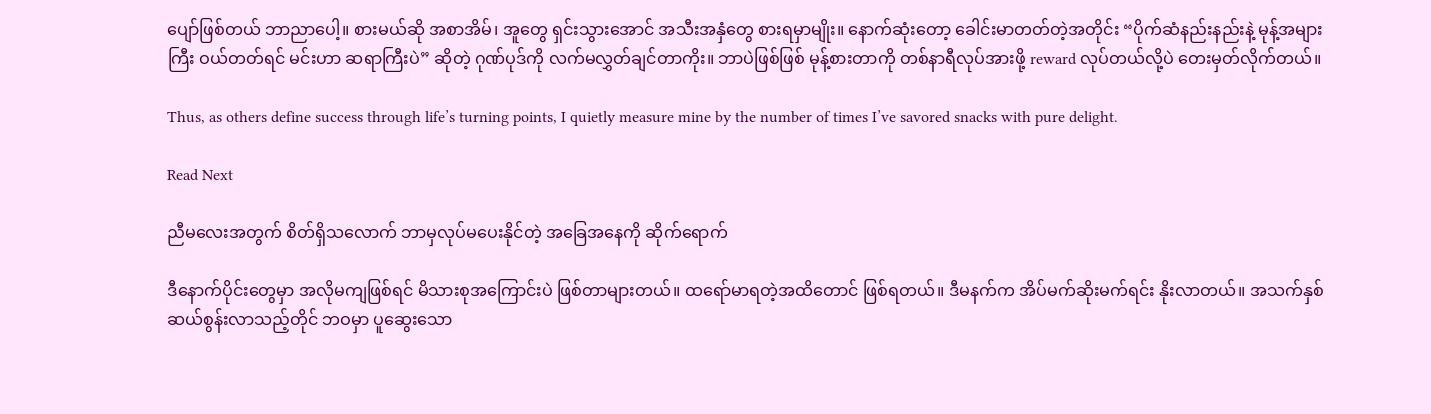ပျော်ဖြစ်တယ် ဘာညာပေါ့။ စားမယ်ဆို အစာအိမ်၊ အူတွေ ရှင်းသွားအောင် အသီးအနှံတွေ စားရမှာမျိုး။ နောက်ဆုံးတော့ ခေါင်းမာတတ်တဲ့အတိုင်း “ပိုက်ဆံနည်းနည်းနဲ့ မုန့်အများကြီး ဝယ်တတ်ရင် မင်းဟာ ဆရာကြီးပဲ” ဆိုတဲ့ ဂုဏ်ပုဒ်ကို လက်မလွှတ်ချင်တာကိုး။ ဘာပဲဖြစ်ဖြစ် မုန့်စားတာကို တစ်နာရီလုပ်အားဖို့ reward လုပ်တယ်လို့ပဲ တေးမှတ်လိုက်တယ်။

Thus, as others define success through life’s turning points, I quietly measure mine by the number of times I’ve savored snacks with pure delight.

Read Next

ညီမလေးအတွက် စိတ်ရှိသလောက် ဘာမှလုပ်မပေးနိုင်တဲ့ အခြေအနေကို ဆိုက်ရောက်

ဒီနောက်ပိုင်းတွေမှာ အလိုမကျဖြစ်ရင် မိသားစုအကြောင်းပဲ ဖြစ်တာများတယ်။ ထရော်မာရတဲ့အထိတောင် ဖြစ်ရတယ်။ ဒီမနက်က အိပ်မက်ဆိုးမက်ရင်း နိုးလာတယ်။ အသက်နှစ်ဆယ်စွန်းလာသည့်တိုင် ဘဝမှာ ပူဆွေးသော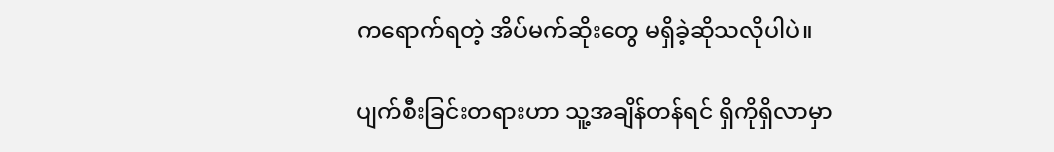ကရောက်ရတဲ့ အိပ်မက်ဆိုးတွေ မရှိခဲ့ဆိုသလိုပါပဲ။

ပျက်စီးခြင်းတရားဟာ သူ့အချိန်တန်ရင် ရှိကိုရှိလာမှာ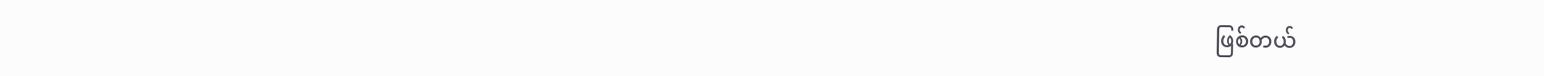ဖြစ်တယ်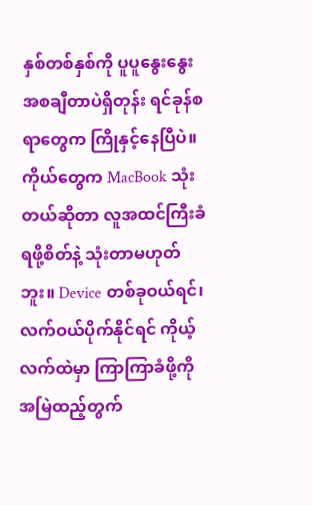နှစ်တစ်နှစ်ကို ပူပူနွေးနွေး အစချီတာပဲရှိတုန်း ရင်ခုန်စရာတွေက ကြိုနှင့်နေပြီပဲ။ ကိုယ်တွေက MacBook သုံးတယ်ဆိုတာ လူအထင်ကြီးခံရဖို့စိတ်နဲ့ သုံးတာမဟုတ်ဘူး။ Device တစ်ခုဝယ်ရင်၊ လက်ဝယ်ပိုက်နိုင်ရင် ကိုယ့်လက်ထဲမှာ ကြာကြာခံဖို့ကို အမြဲထည့်တွက်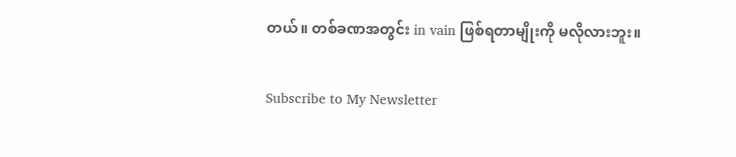တယ်။ တစ်ခဏအတွင်း in vain ဖြစ်ရတာမျိုးကို မလိုလားဘူး။

Subscribe to My Newsletter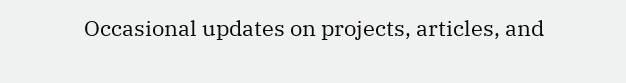Occasional updates on projects, articles, and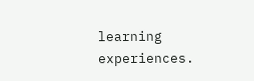learning experiences.